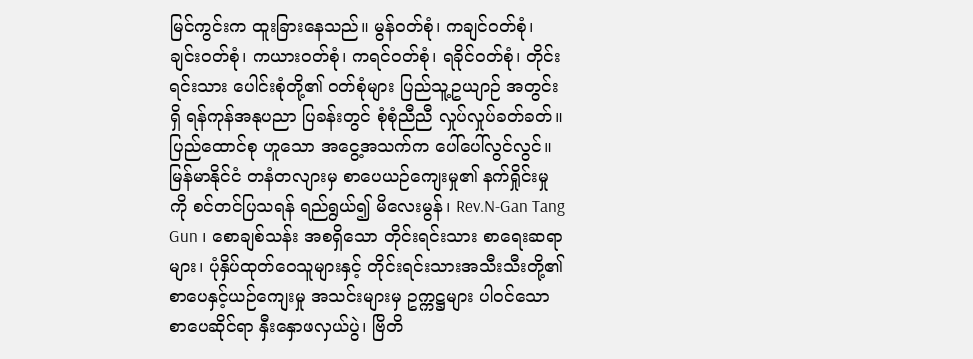မြင်ကွင်းက ထူးခြားနေသည်။ မွန်ဝတ်စုံ၊ ကချင်ဝတ်စုံ၊ ချင်းဝတ်စုံ၊ ကယားဝတ်စုံ၊ ကရင်ဝတ်စုံ၊ ရခိုင်ဝတ်စုံ၊ တိုင်းရင်းသား ပေါင်းစုံတို့၏ ဝတ်စုံများ ပြည်သူ့ဥယျာဉ် အတွင်းရှိ ရန်ကုန်အနုပညာ ပြခန်းတွင် စုံစုံညီညီ လှုပ်လှုပ်ခတ်ခတ်။ ပြည်ထောင်စု ဟူသော အငွေ့အသက်က ပေါ်ပေါ်လွင်လွင်။
မြန်မာနိုင်ငံ တနံတလျားမှ စာပေယဉ်ကျေးမှု၏ နက်ရှိုင်းမှုကို စင်တင်ပြသရန် ရည်ရွယ်၍ မိလေးမွန်၊ Rev.N-Gan Tang Gun ၊ စောချစ်သန်း အစရှိသော တိုင်းရင်းသား စာရေးဆရာများ၊ ပုံနှိပ်ထုတ်ဝေသူများနှင့် တိုင်းရင်းသားအသီးသီးတို့၏ စာပေနှင့်ယဉ်ကျေးမှု အသင်းများမှ ဥက္ကဋ္ဌများ ပါဝင်သော စာပေဆိုင်ရာ နှီးနှောဖလှယ်ပွဲ၊ ဗြိတိ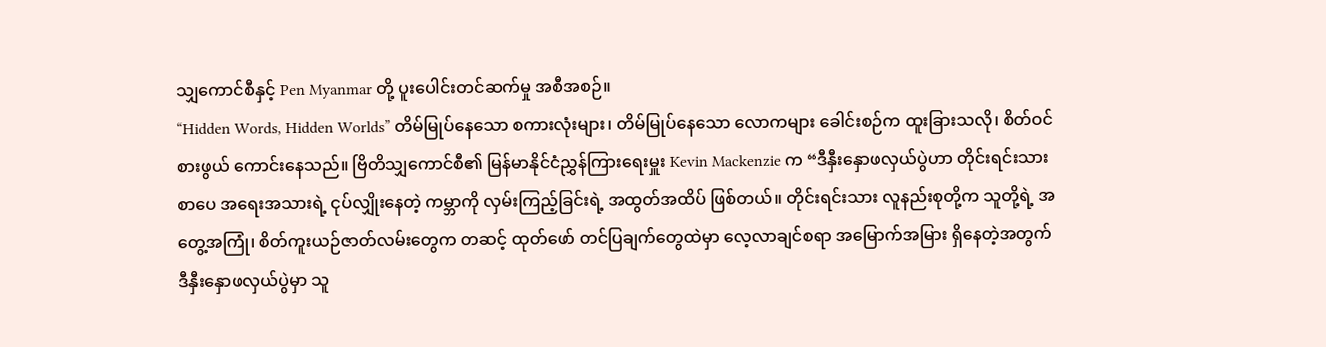သျှကောင်စီနှင့် Pen Myanmar တို့ ပူးပေါင်းတင်ဆက်မှု အစီအစဉ်။
“Hidden Words, Hidden Worlds” တိမ်မြုပ်နေသော စကားလုံးများ၊ တိမ်မြုပ်နေသော လောကများ ခေါင်းစဉ်က ထူးခြားသလို၊ စိတ်ဝင်စားဖွယ် ကောင်းနေသည်။ ဗြိတိသျှကောင်စီ၏ မြန်မာနိုင်ငံညွှန်ကြားရေးမှူး Kevin Mackenzie က “ဒီနှီးနှောဖလှယ်ပွဲဟာ တိုင်းရင်းသားစာပေ အရေးအသားရဲ့ ငုပ်လျှိုးနေတဲ့ ကမ္ဘာကို လှမ်းကြည့်ခြင်းရဲ့ အထွတ်အထိပ် ဖြစ်တယ်။ တိုင်းရင်းသား လူနည်းစုတို့က သူတို့ရဲ့ အတွေ့အကြုံ၊ စိတ်ကူးယဉ်ဇာတ်လမ်းတွေက တဆင့် ထုတ်ဖော် တင်ပြချက်တွေထဲမှာ လေ့လာချင်စရာ အမြောက်အမြား ရှိနေတဲ့အတွက် ဒီနှီးနှောဖလှယ်ပွဲမှာ သူ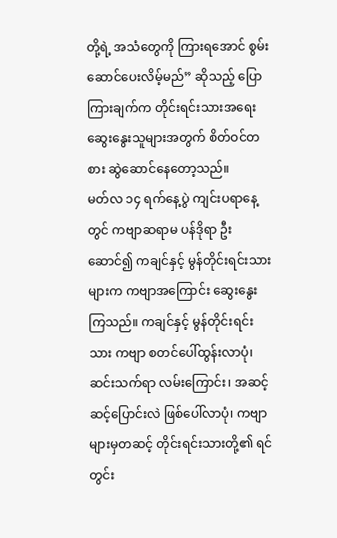တို့ရဲ့ အသံတွေကို ကြားရအောင် စွမ်းဆောင်ပေးလိမ့်မည်” ဆိုသည့် ပြောကြားချက်က တိုင်းရင်းသားအရေး ဆွေးနွေးသူများအတွက် စိတ်ဝင်တစား ဆွဲဆောင်နေတော့သည်။
မတ်လ ၁၄ ရက်နေ့ပွဲ ကျင်းပရာနေ့တွင် ကဗျာဆရာမ ပန်ဒိုရာ ဦးဆောင်၍ ကချင်နှင့် မွန်တိုင်းရင်းသားများက ကဗျာအကြောင်း ဆွေးနွေးကြသည်။ ကချင်နှင့် မွန်တိုင်းရင်းသား ကဗျာ စတင်ပေါ်ထွန်းလာပုံ၊ ဆင်းသက်ရာ လမ်းကြောင်း၊ အဆင့်ဆင့်ပြောင်းလဲ ဖြစ်ပေါ်လာပုံ၊ ကဗျာများမှတဆင့် တိုင်းရင်းသားတို့၏ ရင်တွင်း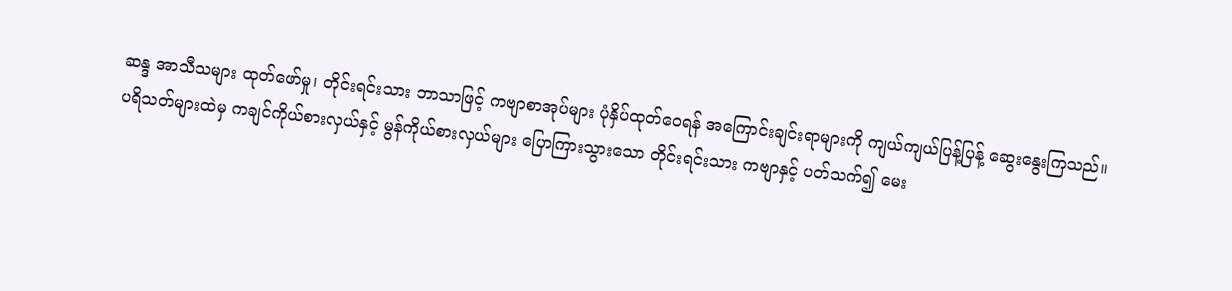ဆန္ဒ အာသီသများ ထုတ်ဖော်မှု၊ တိုင်းရင်းသား ဘာသာဖြင့် ကဗျာစာအုပ်များ ပုံနှိပ်ထုတ်ဝေရန် အကြောင်းချင်းရာများကို ကျယ်ကျယ်ပြန့်ပြန့် ဆွေးနွေးကြသည်။
ပရိသတ်များထဲမှ ကချင်ကိုယ်စားလှယ်နှင့် မွန်ကိုယ်စားလှယ်များ ပြောကြားသွားသော တိုင်းရင်းသား ကဗျာနှင့် ပတ်သက်၍ မေး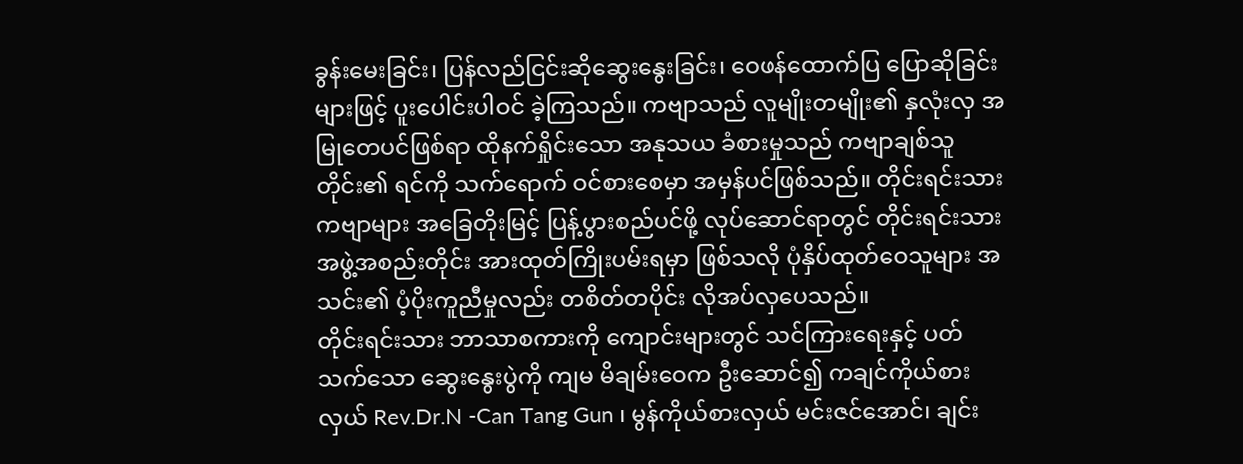ခွန်းမေးခြင်း၊ ပြန်လည်ငြင်းဆိုဆွေးနွေးခြင်း၊ ဝေဖန်ထောက်ပြ ပြောဆိုခြင်းများဖြင့် ပူးပေါင်းပါဝင် ခဲ့ကြသည်။ ကဗျာသည် လူမျိုးတမျိုး၏ နှလုံးလှ အမြုတေပင်ဖြစ်ရာ ထိုနက်ရှိုင်းသော အနုသယ ခံစားမှုသည် ကဗျာချစ်သူတိုင်း၏ ရင်ကို သက်ရောက် ဝင်စားစေမှာ အမှန်ပင်ဖြစ်သည်။ တိုင်းရင်းသားကဗျာများ အခြေတိုးမြင့် ပြန့်ပွားစည်ပင်ဖို့ လုပ်ဆောင်ရာတွင် တိုင်းရင်းသားအဖွဲ့အစည်းတိုင်း အားထုတ်ကြိုးပမ်းရမှာ ဖြစ်သလို ပုံနှိပ်ထုတ်ဝေသူများ အသင်း၏ ပံ့ပိုးကူညီမှုလည်း တစိတ်တပိုင်း လိုအပ်လှပေသည်။
တိုင်းရင်းသား ဘာသာစကားကို ကျောင်းများတွင် သင်ကြားရေးနှင့် ပတ်သက်သော ဆွေးနွေးပွဲကို ကျမ မိချမ်းဝေက ဦးဆောင်၍ ကချင်ကိုယ်စားလှယ် Rev.Dr.N -Can Tang Gun ၊ မွန်ကိုယ်စားလှယ် မင်းဇင်အောင်၊ ချင်း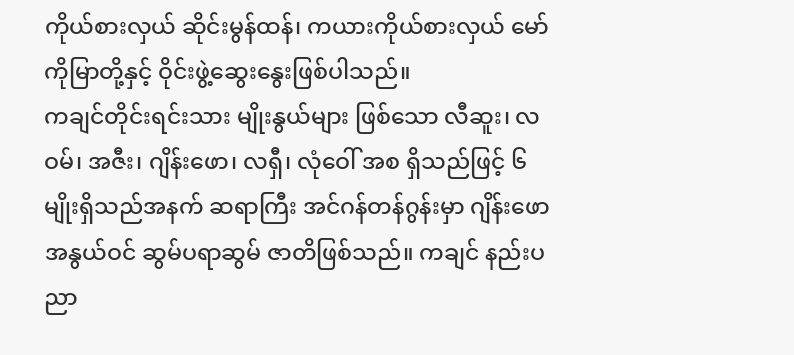ကိုယ်စားလှယ် ဆိုင်းမွန်ထန်၊ ကယားကိုယ်စားလှယ် မော်ကိုမြာတို့နှင့် ဝိုင်းဖွဲ့ဆွေးနွေးဖြစ်ပါသည်။
ကချင်တိုင်းရင်းသား မျိုးနွယ်များ ဖြစ်သော လီဆူး၊ လဝမ်၊ အဇီး၊ ဂျိန်းဖော၊ လရှီ၊ လုံဝေါ် အစ ရှိသည်ဖြင့် ၆ မျိုးရှိသည်အနက် ဆရာကြီး အင်ဂန်တန်ဂွန်းမှာ ဂျိန်းဖောအနွယ်ဝင် ဆွမ်ပရာဆွမ် ဇာတိဖြစ်သည်။ ကချင် နည်းပညာ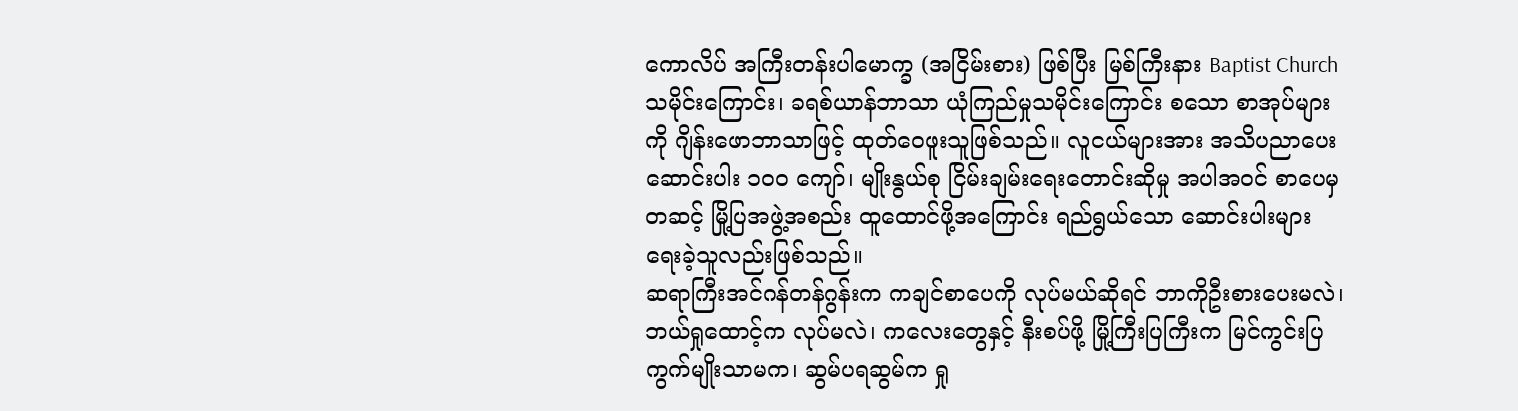ကောလိပ် အကြီးတန်းပါမောက္ခ (အငြိမ်းစား) ဖြစ်ပြီး မြစ်ကြီးနား Baptist Church သမိုင်းကြောင်း၊ ခရစ်ယာန်ဘာသာ ယုံကြည်မှုသမိုင်းကြောင်း စသော စာအုပ်များကို ဂျိန်းဖောဘာသာဖြင့် ထုတ်ဝေဖူးသူဖြစ်သည်။ လူငယ်များအား အသိပညာပေးဆောင်းပါး ၁၀၀ ကျော်၊ မျိုးနွယ်စု ငြိမ်းချမ်းရေးတောင်းဆိုမှု အပါအဝင် စာပေမှတဆင့် မြို့ပြအဖွဲ့အစည်း ထူထောင်ဖို့အကြောင်း ရည်ရွယ်သော ဆောင်းပါးများ ရေးခဲ့သူလည်းဖြစ်သည်။
ဆရာကြီးအင်ဂန်တန်ဂွန်းက ကချင်စာပေကို လုပ်မယ်ဆိုရင် ဘာကိုဦးစားပေးမလဲ၊ ဘယ်ရှုထောင့်က လုပ်မလဲ၊ ကလေးတွေနှင့် နီးစပ်ဖို့ မြို့ကြီးပြကြီးက မြင်ကွင်းပြကွက်မျိုးသာမက၊ ဆွမ်ပရဆွမ်က ရှု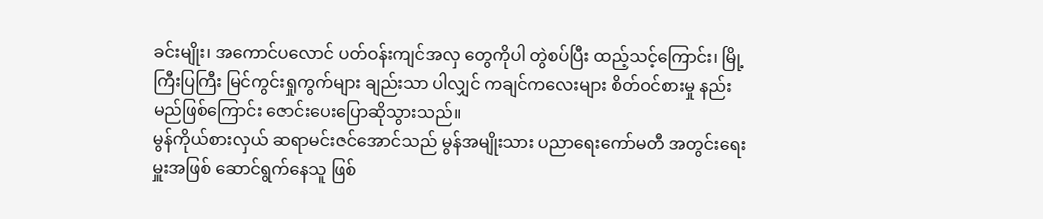ခင်းမျိုး၊ အကောင်ပလောင် ပတ်ဝန်းကျင်အလှ တွေကိုပါ တွဲစပ်ပြီး ထည့်သင့်ကြောင်း၊ မြို့ကြီးပြကြီး မြင်ကွင်းရှုကွက်များ ချည်းသာ ပါလျှင် ကချင်ကလေးများ စိတ်ဝင်စားမှု နည်းမည်ဖြစ်ကြောင်း ဇောင်းပေးပြောဆိုသွားသည်။
မွန်ကိုယ်စားလှယ် ဆရာမင်းဇင်အောင်သည် မွန်အမျိုးသား ပညာရေးကော်မတီ အတွင်းရေးမှူးအဖြစ် ဆောင်ရွက်နေသူ ဖြစ်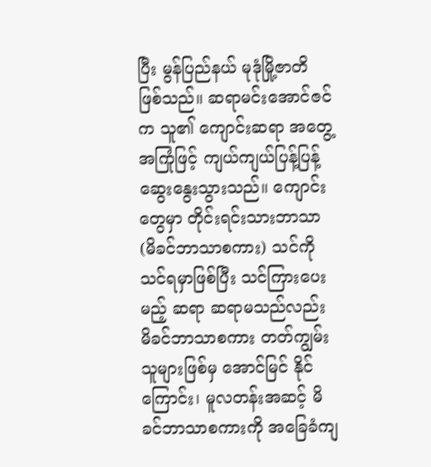ပြီး မွန်ပြည်နယ် မုဒုံမြို့ဇာတိ ဖြစ်သည်။ ဆရာမင်းအောင်ဇင်က သူ၏ ကျောင်းဆရာ အတွေ့အကြုံဖြင့် ကျယ်ကျယ်ပြန့်ပြန့် ဆွေးနွေးသွားသည်။ ကျောင်းတွေမှာ တိုင်းရင်းသားဘာသာ (မိခင်ဘာသာစကား) သင်ကို သင်ရမှာဖြစ်ပြီး သင်ကြားပေးမည့် ဆရာ ဆရာမသည်လည်း မိခင်ဘာသာစကား တတ်ကျွမ်းသူများဖြစ်မှ အောင်မြင် နိုင်ကြောင်း၊ မူလတန်းအဆင့် မိခင်ဘာသာစကားကို အခြေခံကျ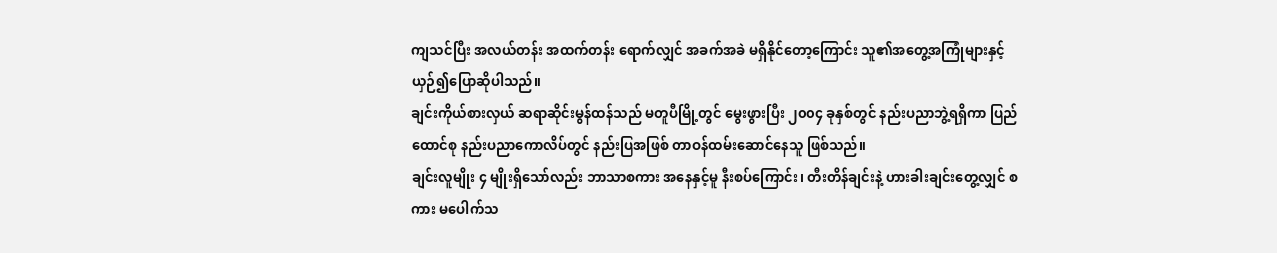ကျသင်ပြီး အလယ်တန်း အထက်တန်း ရောက်လျှင် အခက်အခဲ မရှိနိုင်တော့ကြောင်း သူ၏အတွေ့အကြုံများနှင့် ယှဉ်၍ပြောဆိုပါသည်။
ချင်းကိုယ်စားလှယ် ဆရာဆိုင်းမွန်ထန်သည် မတူပီမြို့တွင် မွေးဖွားပြီး ၂၀၀၄ ခုနှစ်တွင် နည်းပညာဘွဲ့ရရှိကာ ပြည်ထောင်စု နည်းပညာကောလိပ်တွင် နည်းပြအဖြစ် တာဝန်ထမ်းဆောင်နေသူ ဖြစ်သည်။
ချင်းလူမျိုး ၄ မျိုးရှိသော်လည်း ဘာသာစကား အနေနှင့်မူ နီးစပ်ကြောင်း၊ တီးတိန်ချင်းနဲ့ ဟားခါးချင်းတွေ့လျှင် စကား မပေါက်သ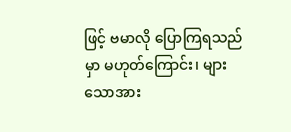ဖြင့် ဗမာလို ပြောကြရသည်မှာ မဟုတ်ကြောင်း၊ များသောအား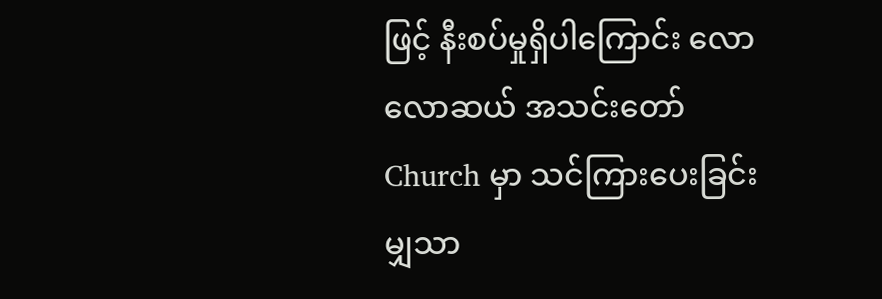ဖြင့် နီးစပ်မှုရှိပါကြောင်း လောလောဆယ် အသင်းတော် Church မှာ သင်ကြားပေးခြင်း မျှသာ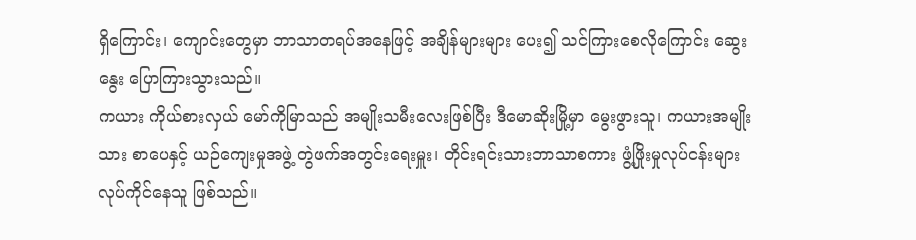ရှိကြောင်း၊ ကျောင်းတွေမှာ ဘာသာတရပ်အနေဖြင့် အချိန်များများ ပေး၍ သင်ကြားစေလိုကြောင်း ဆွေးနွေး ပြောကြားသွားသည်။
ကယား ကိုယ်စားလှယ် မော်ကိုမြာသည် အမျိုးသမီးလေးဖြစ်ပြီး ဒီမောဆိုးမြို့မှာ မွေးဖွားသူ၊ ကယားအမျိုးသား စာပေနှင့် ယဉ်ကျေးမှုအဖွဲ့ တွဲဖက်အတွင်းရေးမှူး၊ တိုင်းရင်းသားဘာသာစကား ဖွံ့ဖြိုးမှုလုပ်ငန်းများ လုပ်ကိုင်နေသူ ဖြစ်သည်။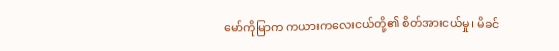မော်ကိုမြာက ကယားကလေးငယ်တို့၏ စိတ်အားငယ်မှု၊ မိခင်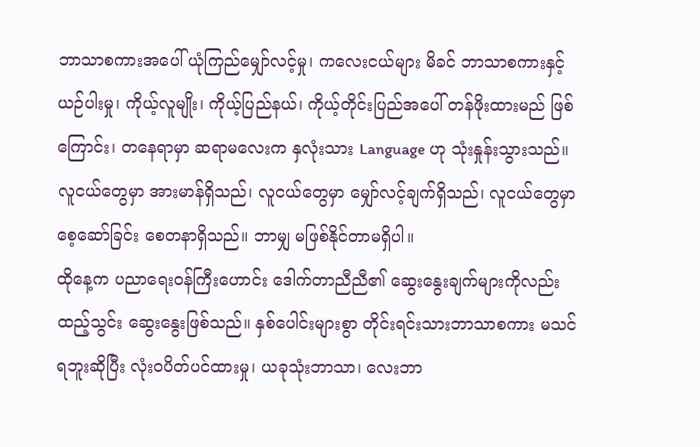ဘာသာစကားအပေါ် ယုံကြည်မျှော်လင့်မှု၊ ကလေးငယ်များ မိခင် ဘာသာစကားနှင့် ယဉ်ပါးမှု၊ ကိုယ့်လူမျိုး၊ ကိုယ့်ပြည်နယ်၊ ကိုယ့်တိုင်းပြည်အပေါ် တန်ဖိုးထားမည် ဖြစ်ကြောင်း၊ တနေရာမှာ ဆရာမလေးက နှလုံးသား Language ဟု သုံးနှုန်းသွားသည်။ လူငယ်တွေမှာ အားမာန်ရှိသည်၊ လူငယ်တွေမှာ မျှော်လင့်ချက်ရှိသည်၊ လူငယ်တွေမှာ စေ့ဆော်ခြင်း စေတနာရှိသည်။ ဘာမျှ မဖြစ်နိုင်တာမရှိပါ။
ထိုနေ့က ပညာရေးဝန်ကြီးဟောင်း ဒေါက်တာညီညီ၏ ဆွေးနွေးချက်များကိုလည်း ထည့်သွင်း ဆွေးနွေးဖြစ်သည်။ နှစ်ပေါင်းများစွာ တိုင်းရင်းသားဘာသာစကား မသင်ရဘူးဆိုပြီး လုံးဝပိတ်ပင်ထားမှု၊ ယခုသုံးဘာသာ၊ လေးဘာ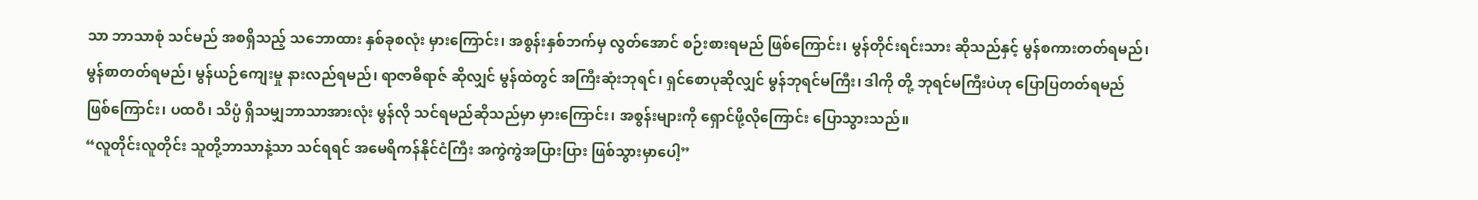သာ ဘာသာစုံ သင်မည် အစရှိသည့် သဘောထား နှစ်ခုစလုံး မှားကြောင်း၊ အစွန်းနှစ်ဘက်မှ လွတ်အောင် စဉ်းစားရမည် ဖြစ်ကြောင်း၊ မွန်တိုင်းရင်းသား ဆိုသည်နှင့် မွန်စကားတတ်ရမည်၊ မွန်စာတတ်ရမည်၊ မွန်ယဉ်ကျေးမှု နားလည်ရမည်၊ ရာဇာဓိရာဇ် ဆိုလျှင် မွန်ထဲတွင် အကြီးဆုံးဘုရင်၊ ရှင်စောပုဆိုလျှင် မွန်ဘုရင်မကြီး၊ ဒါကို တို့ ဘုရင်မကြီးပဲဟု ပြောပြတတ်ရမည် ဖြစ်ကြောင်း၊ ပထဝီ၊ သိပ္ပံ ရှိသမျှဘာသာအားလုံး မွန်လို သင်ရမည်ဆိုသည်မှာ မှားကြောင်း၊ အစွန်းများကို ရှောင်ဖို့လိုကြောင်း ပြောသွားသည်။
“လူတိုင်းလူတိုင်း သူတို့ဘာသာနဲ့သာ သင်ရရင် အမေရိကန်နိုင်ငံကြီး အကွဲကွဲအပြားပြား ဖြစ်သွားမှာပေါ့”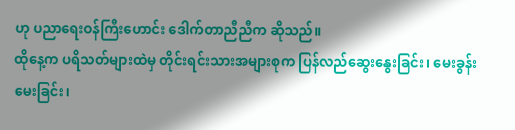ဟု ပညာရေးဝန်ကြီးဟောင်း ဒေါက်တာညီညီက ဆိုသည်။
ထိုနေ့က ပရိသတ်များထဲမှ တိုင်းရင်းသားအများစုက ပြန်လည်ဆွေးနွေးခြင်း၊ မေးခွန်းမေးခြင်း၊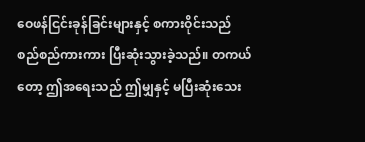ဝေဖန်ငြင်းခုန်ခြင်းများနှင့် စကားဝိုင်းသည် စည်စည်ကားကား ပြီးဆုံးသွားခဲ့သည်။ တကယ်တော့ ဤအရေးသည် ဤမျှနှင့် မပြီးဆုံးသေး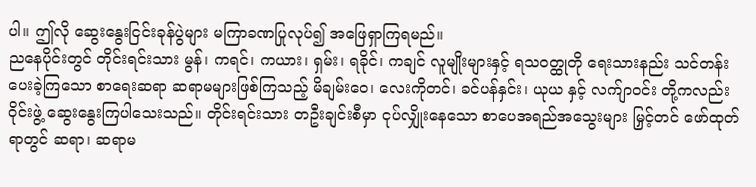ပါ။ ဤလို ဆွေးနွေးငြင်းခုန်ပွဲများ မကြာခဏပြုလုပ်၍ အဖြေရှာကြရမည်။
ညနေပိုင်းတွင် တိုင်းရင်းသား မွန်၊ ကရင်၊ ကယား၊ ရှမ်း၊ ရခိုင်၊ ကချင် လူမျိုးများနှင့် ရသဝတ္ထုတို ရေးသားနည်း သင်တန်း ပေးခဲ့ကြသော စာရေးဆရာ ဆရာမများဖြစ်ကြသည့် မိချမ်းဝေ၊ လေးကိုတင်၊ ခင်ပန်နှင်း၊ ယုယ နှင့် လက်ျာဝင်း တို့ကလည်း ဝိုင်းဖွဲ့ ဆွေးနွေးကြပါသေးသည်။ တိုင်းရင်းသား တဦးချင်းစီမှာ ငုပ်လျှိုးနေသော စာပေအရည်အသွေးများ မြှင့်တင် ဖော်ထုတ်ရာတွင် ဆရာ၊ ဆရာမ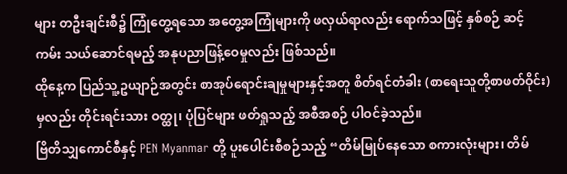များ တဦးချင်းစီ၌ ကြုံတွေ့ရသော အတွေ့အကြုံများကို ဖလှယ်ရာလည်း ရောက်သဖြင့် နှစ်စဉ် ဆင့်ကမ်း သယ်ဆောင်ရမည့် အနုပညာဖြန့်ဝေမှုလည်း ဖြစ်သည်။
ထိုနေ့က ပြည်သူ့ဥယျာဉ်အတွင်း စာအုပ်ရောင်းချမှုများနှင့်အတူ စိတ်ရင်တံခါး (စာရေးသူတို့စာဖတ်ဝိုင်း) မှလည်း တိုင်းရင်းသား ဝတ္ထု၊ ပုံပြင်များ ဖတ်ရှုသည့် အစီအစဉ် ပါဝင်ခဲ့သည်။
ဗြိတိသျှကောင်စီနှင့် PEN Myanmar တို့ ပူးပေါင်းစီစဉ်သည့် “တိမ်မြုပ်နေသော စကားလုံးများ၊ တိမ်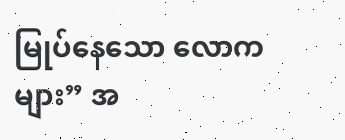မြုပ်နေသော လောကများ” အ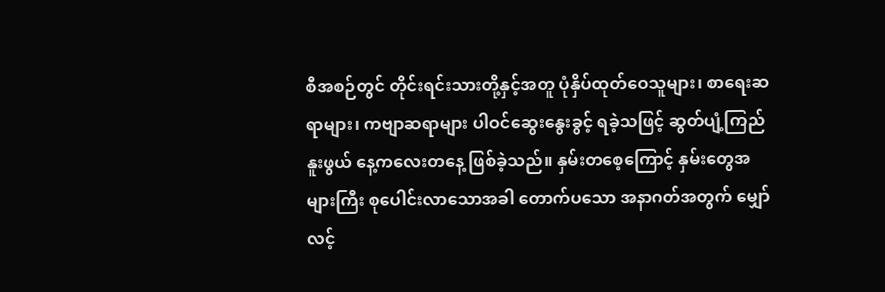စီအစဉ်တွင် တိုင်းရင်းသားတို့နှင့်အတူ ပုံနှိပ်ထုတ်ဝေသူများ၊ စာရေးဆရာများ၊ ကဗျာဆရာများ ပါဝင်ဆွေးနွေးခွင့် ရခဲ့သဖြင့် ဆွတ်ပျံ့ကြည်နူးဖွယ် နေ့ကလေးတနေ့ ဖြစ်ခဲ့သည်။ နှမ်းတစေ့ကြောင့် နှမ်းတွေအများကြီး စုပေါင်းလာသောအခါ တောက်ပသော အနာဂတ်အတွက် မျှော်လင့်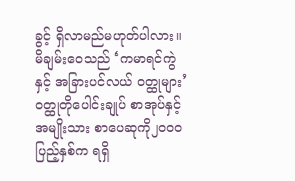ခွင့် ရှိလာမည်မဟုတ်ပါလား။
မိချမ်းဝေသည် ‘ကမာရင်ကွဲ နှင့် အခြားပင်လယ် ဝတ္ထုများ’ ဝတ္ထုတိုပေါင်းချုပ် စာအုပ်နှင့် အမျိုးသား စာပေဆုကို၂၀၀၀ ပြည့်နှစ်က ရရှိ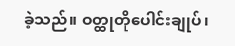ခဲ့သည်။ ဝတ္ထုတိုပေါင်းချုပ်၊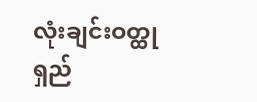လုံးချင်းဝတ္ထုရှည်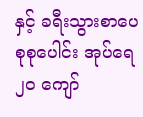နှင့် ခရီးသွားစာပေ စုစုပေါင်း အုပ်ရေ ၂၀ ကျော်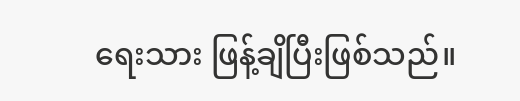ရေးသား ဖြန့်ချိပြီးဖြစ်သည်။